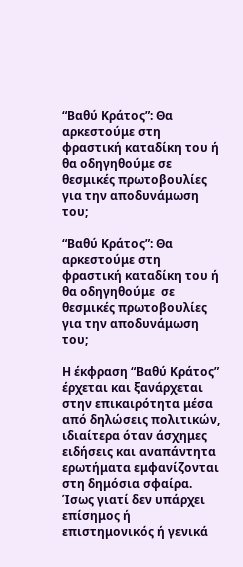“Βαθύ Κράτος”: Θα αρκεστούμε στη φραστική καταδίκη του ή θα οδηγηθούμε σε θεσμικές πρωτοβουλίες για την αποδυνάμωση του;

“Βαθύ Κράτος”: Θα αρκεστούμε στη φραστική καταδίκη του ή θα οδηγηθούμε  σε θεσμικές πρωτοβουλίες για την αποδυνάμωση του;

Η έκφραση “Βαθύ Κράτος” έρχεται και ξανάρχεται στην επικαιρότητα μέσα από δηλώσεις πολιτικών, ιδιαίτερα όταν άσχημες ειδήσεις και αναπάντητα ερωτήματα εμφανίζονται στη δημόσια σφαίρα. Ίσως γιατί δεν υπάρχει επίσημος ή επιστημονικός ή γενικά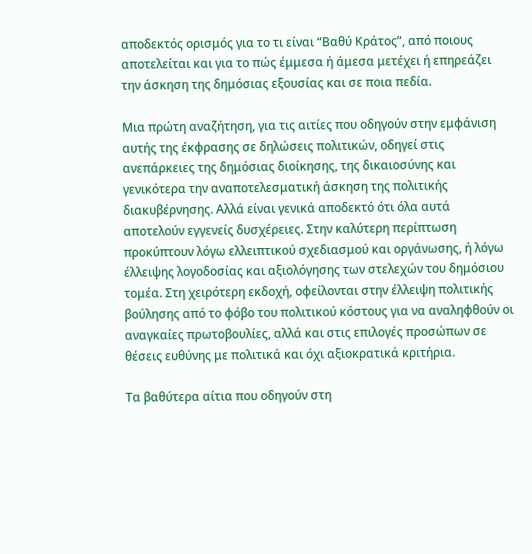αποδεκτός ορισμός για το τι είναι “Βαθύ Κράτος”, από ποιους αποτελείται και για το πώς έμμεσα ή άμεσα μετέχει ή επηρεάζει την άσκηση της δημόσιας εξουσίας και σε ποια πεδία.

Μια πρώτη αναζήτηση, για τις αιτίες που οδηγούν στην εμφάνιση αυτής της έκφρασης σε δηλώσεις πολιτικών, οδηγεί στις ανεπάρκειες της δημόσιας διοίκησης, της δικαιοσύνης και γενικότερα την αναποτελεσματική άσκηση της πολιτικής διακυβέρνησης. Αλλά είναι γενικά αποδεκτό ότι όλα αυτά αποτελούν εγγενείς δυσχέρειες. Στην καλύτερη περίπτωση προκύπτουν λόγω ελλειπτικού σχεδιασμού και οργάνωσης, ή λόγω έλλειψης λογοδοσίας και αξιολόγησης των στελεχών του δημόσιου τομέα. Στη χειρότερη εκδοχή, οφείλονται στην έλλειψη πολιτικής βούλησης από το φόβο του πολιτικού κόστους για να αναληφθούν οι αναγκαίες πρωτοβουλίες, αλλά και στις επιλογές προσώπων σε θέσεις ευθύνης με πολιτικά και όχι αξιοκρατικά κριτήρια.

Τα βαθύτερα αίτια που οδηγούν στη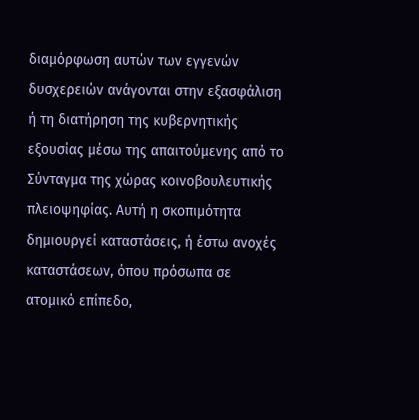διαμόρφωση αυτών των εγγενών δυσχερειών ανάγονται στην εξασφάλιση ή τη διατήρηση της κυβερνητικής εξουσίας μέσω της απαιτούμενης από το Σύνταγμα της χώρας κοινοβουλευτικής πλειοψηφίας. Αυτή η σκοπιμότητα δημιουργεί καταστάσεις, ή έστω ανοχές καταστάσεων, όπου πρόσωπα σε ατομικό επίπεδο,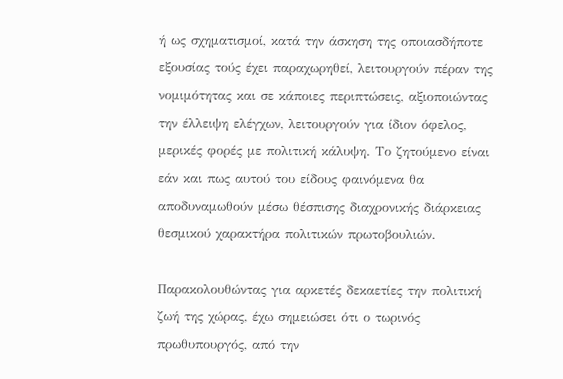ή ως σχηματισμοί, κατά την άσκηση της οποιασδήποτε εξουσίας τούς έχει παραχωρηθεί, λειτουργούν πέραν της νομιμότητας και σε κάποιες περιπτώσεις, αξιοποιώντας την έλλειψη ελέγχων, λειτουργούν για ίδιον όφελος, μερικές φορές με πολιτική κάλυψη. Το ζητούμενο είναι εάν και πως αυτού του είδους φαινόμενα θα αποδυναμωθούν μέσω θέσπισης διαχρονικής διάρκειας θεσμικού χαρακτήρα πολιτικών πρωτοβουλιών.

Παρακολουθώντας για αρκετές δεκαετίες την πολιτική ζωή της χώρας, έχω σημειώσει ότι ο τωρινός πρωθυπουργός, από την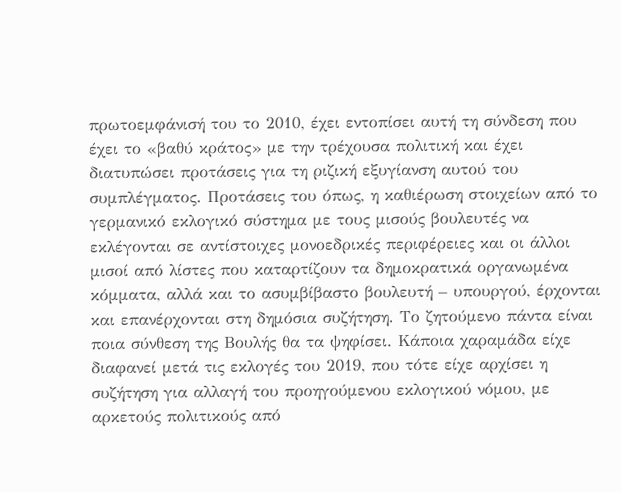πρωτοεμφάνισή του το 2010, έχει εντοπίσει αυτή τη σύνδεση που έχει το «βαθύ κράτος» με την τρέχουσα πολιτική και έχει διατυπώσει προτάσεις για τη ριζική εξυγίανση αυτού του συμπλέγματος. Προτάσεις του όπως, η καθιέρωση στοιχείων από το γερμανικό εκλογικό σύστημα με τους μισούς βουλευτές να εκλέγονται σε αντίστοιχες μονοεδρικές περιφέρειες και οι άλλοι μισοί από λίστες που καταρτίζουν τα δημοκρατικά οργανωμένα κόμματα, αλλά και το ασυμβίβαστο βουλευτή – υπουργού, έρχονται και επανέρχονται στη δημόσια συζήτηση. Το ζητούμενο πάντα είναι ποια σύνθεση της Βουλής θα τα ψηφίσει. Κάποια χαραμάδα είχε διαφανεί μετά τις εκλογές του 2019, που τότε είχε αρχίσει η συζήτηση για αλλαγή του προηγούμενου εκλογικού νόμου, με αρκετούς πολιτικούς από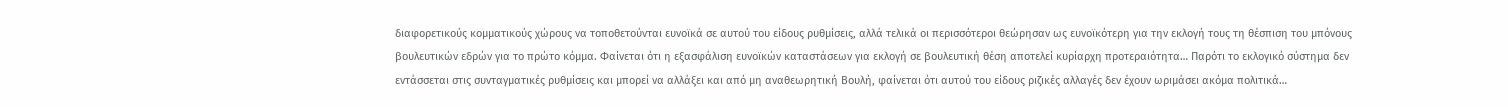διαφορετικούς κομματικούς χώρους να τοποθετούνται ευνοϊκά σε αυτού του είδους ρυθμίσεις, αλλά τελικά οι περισσότεροι θεώρησαν ως ευνοϊκότερη για την εκλογή τους τη θέσπιση του μπόνους βουλευτικών εδρών για το πρώτο κόμμα. Φαίνεται ότι η εξασφάλιση ευνοϊκών καταστάσεων για εκλογή σε βουλευτική θέση αποτελεί κυρίαρχη προτεραιότητα… Παρότι το εκλογικό σύστημα δεν εντάσσεται στις συνταγματικές ρυθμίσεις και μπορεί να αλλάξει και από μη αναθεωρητική Βουλή, φαίνεται ότι αυτού του είδους ριζικές αλλαγές δεν έχουν ωριμάσει ακόμα πολιτικά…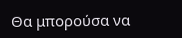Θα μπορούσα να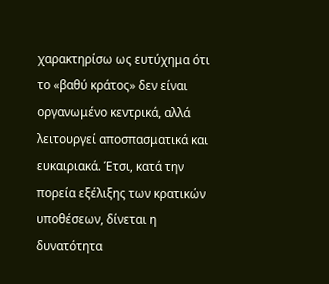χαρακτηρίσω ως ευτύχημα ότι το «βαθύ κράτος» δεν είναι οργανωμένο κεντρικά, αλλά λειτουργεί αποσπασματικά και ευκαιριακά. Έτσι, κατά την πορεία εξέλιξης των κρατικών υποθέσεων, δίνεται η δυνατότητα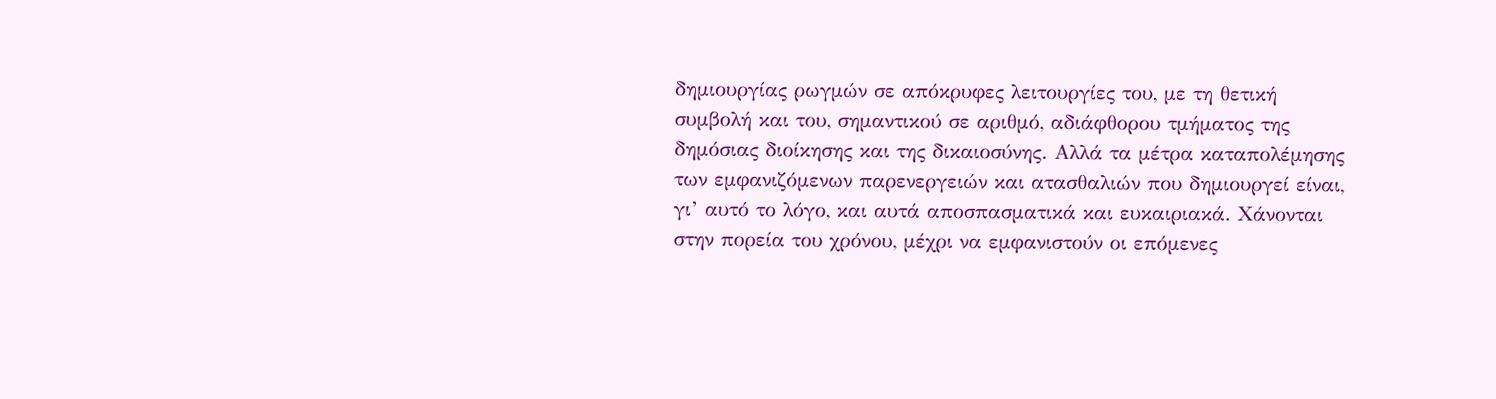δημιουργίας ρωγμών σε απόκρυφες λειτουργίες του, με τη θετική συμβολή και του, σημαντικού σε αριθμό, αδιάφθορου τμήματος της δημόσιας διοίκησης και της δικαιοσύνης. Αλλά τα μέτρα καταπολέμησης των εμφανιζόμενων παρενεργειών και ατασθαλιών που δημιουργεί είναι, γι’ αυτό το λόγο, και αυτά αποσπασματικά και ευκαιριακά. Χάνονται στην πορεία του χρόνου, μέχρι να εμφανιστούν οι επόμενες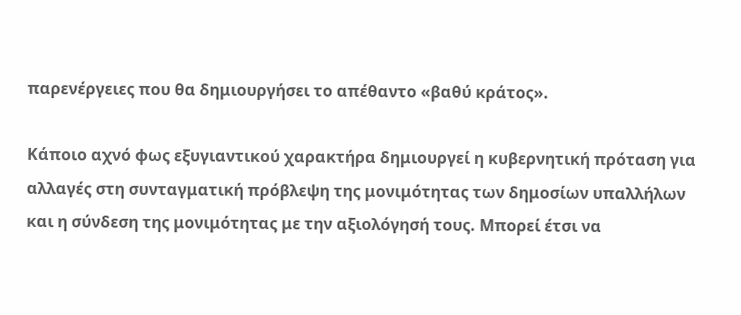παρενέργειες που θα δημιουργήσει το απέθαντο «βαθύ κράτος».

Κάποιο αχνό φως εξυγιαντικού χαρακτήρα δημιουργεί η κυβερνητική πρόταση για αλλαγές στη συνταγματική πρόβλεψη της μονιμότητας των δημοσίων υπαλλήλων και η σύνδεση της μονιμότητας με την αξιολόγησή τους. Μπορεί έτσι να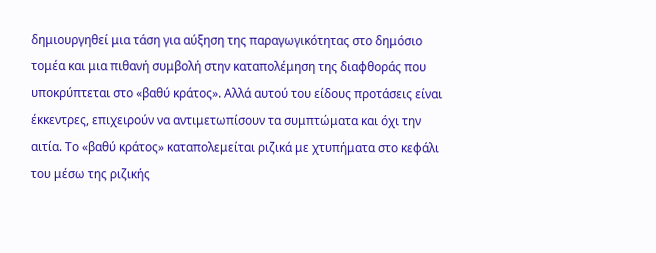δημιουργηθεί μια τάση για αύξηση της παραγωγικότητας στο δημόσιο τομέα και μια πιθανή συμβολή στην καταπολέμηση της διαφθοράς που υποκρύπτεται στο «βαθύ κράτος». Αλλά αυτού του είδους προτάσεις είναι έκκεντρες, επιχειρούν να αντιμετωπίσουν τα συμπτώματα και όχι την αιτία. Το «βαθύ κράτος» καταπολεμείται ριζικά με χτυπήματα στο κεφάλι του μέσω της ριζικής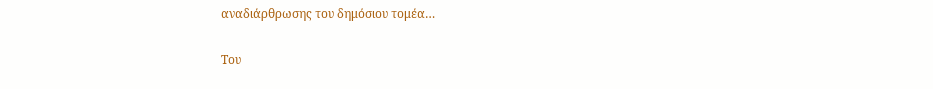αναδιάρθρωσης του δημόσιου τομέα…

Του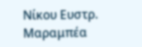Νίκου Ευστρ. Μαραμπέα